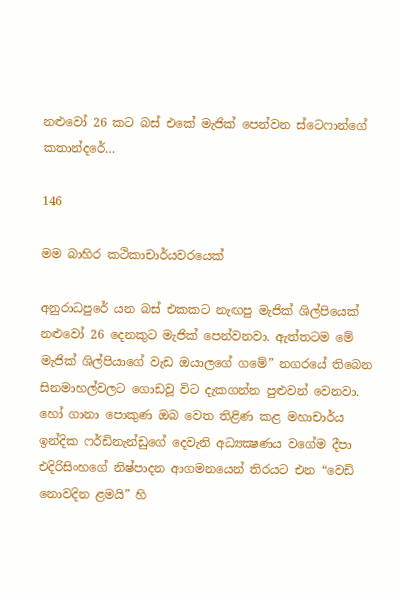නළුවෝ 26 කට බස් එකේ මැජික් පෙන්වන ස්ටෙෆාන්ගේ කතාන්දරේ…

146

මම බාහිර කථිකාචාර්යවරයෙක්

අනුරාධපුරේ යන බස් එකකට නැඟපු මැජික් ශිල්පියෙක් නළුවෝ 26 දෙනකුට මැජික් පෙන්වනවා. ඇත්තටම මේ මැජික් ශිල්පියාගේ වැඩ ඔයාලගේ ගමේ” නගරයේ තිබෙන සිනමාහල්වලට ගොඩවූ විට දැකගන්න පුළුවන් වෙනවා. හෝ ගානා පොකුණ ඔබ වෙත තිළිණ කළ මහාචාර්ය ඉන්දික ෆර්ඩිනැන්ඩුගේ දෙවැනි අධ්‍යක්‍ෂණය වගේම දීපා එදිරිසිංහගේ නිෂ්පාදන ආගමනයෙන් තිරයට එන “වෙඩි නොවදින ළමයි” හි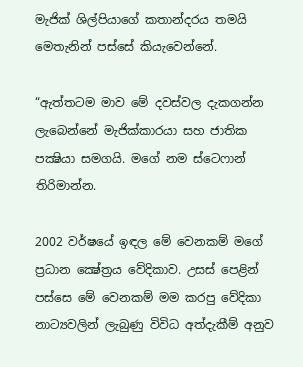මැජික් ශිල්පියාගේ කතාන්දරය තමයි මෙතැනින් පස්සේ කියැවෙන්නේ.

“ඇත්තටම මාව මේ දවස්වල දැකගන්න ලැබෙන්නේ මැජික්කාරයා සහ ජාතික පක්‍ෂියා සමගයි. මගේ නම ස්ටෙෆාන් තිරිමාන්න.

2002 වර්ෂයේ ඉඳල මේ වෙනකම් මගේ ප්‍රධාන ක්‍ෂේත්‍රය වේදිකාව. උසස් පෙළින් පස්සෙ මේ වෙනකම් මම කරපු වේදිකා නාට්‍යවලින් ලැබුණු විවිධ අත්දැකීම් අනුව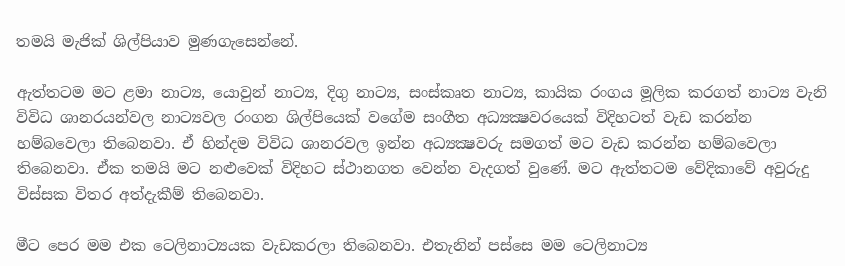තමයි මැජික් ශිල්පියාව මුණගැසෙන්නේ.

ඇත්තටම මට ළමා නාට්‍ය, යොවුන් නාට්‍ය, දිගු නාට්‍ය, සංස්කෘත නාට්‍ය, කායික රංගය මූලික කරගත් නාට්‍ය වැනි විවිධ ශානරයන්වල නාට්‍යවල රංගන ශිල්පියෙක් වගේම සංගීත අධ්‍යක්‍ෂවරයෙක් විදිහටත් වැඩ කරන්න හම්බවෙලා තිබෙනවා. ඒ හින්දම විවිධ ශානරවල ඉන්න අධ්‍යක්‍ෂවරු සමගත් මට වැඩ කරන්න හම්බවෙලා තිබෙනවා. ඒක තමයි මට නළුවෙක් විදිහට ස්ථානගත වෙන්න වැදගත් වුණේ. මට ඇත්තටම වේදිකාවේ අවුරුදු විස්සක විතර අත්දැකීම් තිබෙනවා.

මීට පෙර මම එක ටෙලිනාට්‍යයක වැඩකරලා තිබෙනවා. එතැනින් පස්සෙ මම ටෙලිනාට්‍ය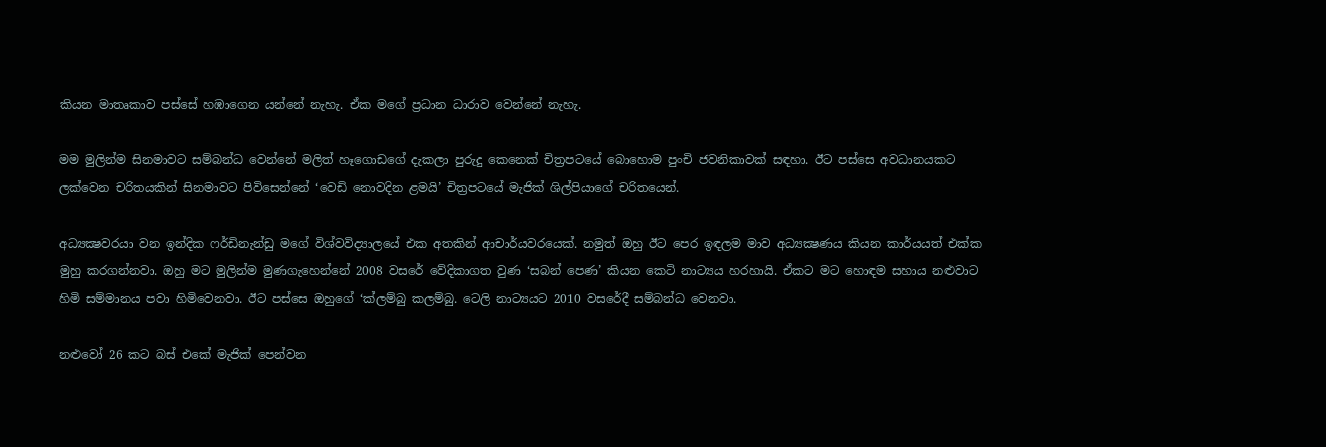කියන මාතෘකාව පස්සේ හඹාගෙන යන්නේ නැහැ. ඒක මගේ ප්‍රධාන ධාරාව වෙන්නේ නැහැ.

මම මුලින්ම සිනමාවට සම්බන්ධ වෙන්නේ මලිත් හෑගොඩගේ දැකලා පුරුදු කෙනෙක් චිත්‍රපටයේ බොහොම පුංචි ජවනිකාවක් සඳහා. ඊට පස්සෙ අවධානයකට ලක්වෙන චරිතයකින් සිනමාවට පිවිසෙන්නේ ‘වෙඩි නොවදින ළමයි’ චිත්‍රපටයේ මැජික් ශිල්පියාගේ චරිතයෙන්.

අධ්‍යක්‍ෂවරයා වන ඉන්දික ෆර්ඩිනැන්ඩු මගේ විශ්වවිද්‍යාලයේ එක අතකින් ආචාර්යවරයෙක්. නමුත් ඔහු ඊට පෙර ඉඳලම මාව අධ්‍යක්‍ෂණය කියන කාර්යයත් එක්ක මුහු කරගන්නවා. ඔහු මට මුලින්ම මුණගැහෙන්නේ 2008 වසරේ වේදිකාගත වුණ ‘සබන් පෙණ’ කියන කෙටි නාට්‍යය හරහායි. ඒකට මට හොඳම සහාය නළුවාට හිමි සම්මානය පවා හිමිවෙනවා. ඊට පස්සෙ ඔහුගේ ‘ක්ලම්බු කලම්බු. ටෙලි නාට්‍යයට 2010 වසරේදී සම්බන්ධ වෙනවා.

නළුවෝ 26 කට බස් එකේ මැජික් පෙන්වන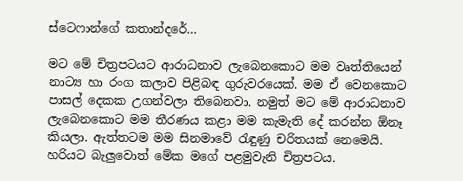ස්ටෙෆාන්ගේ කතාන්දරේ…

මට මේ චිත්‍රපටයට ආරාධනාව ලැබෙනකොට මම වෘත්තියෙන් නාට්‍ය හා රංග කලාව පිළිබඳ ගුරුවරයෙක්. මම ඒ වෙනකොට පාසල් දෙකක උගන්වලා තිබෙනවා. නමුත් මට මේ ආරාධනාව ලැබෙනකොට මම තීරණය කළා මම කැමැති දේ කරන්න ඕනෑ කියලා. ඇත්තටම මම සිනමාවේ රැඳුණු චරිතයක් නෙමෙයි. හරියට බැලුවොත් මේක මගේ පළමුවැනි චිත්‍රපටය.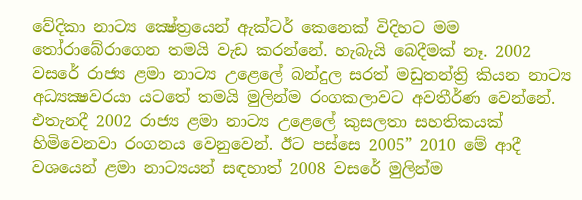වේදිකා නාට්‍ය ක්‍ෂේත්‍රයෙන් ඇක්ටර් කෙනෙක් විදිහට මම තෝරාබේරාගෙන තමයි වැඩ කරන්නේ. හැබැයි බෙදීමක් නෑ. 2002 වසරේ රාජ්‍ය ළමා නාට්‍ය උළෙලේ බන්දුල සරත් මඩුතන්ත්‍රි කියන නාට්‍ය අධ්‍යක්‍ෂවරයා යටතේ තමයි මුලින්ම රංගකලාවට අවතීර්ණ වෙන්නේ. එතැනදී 2002 රාජ්‍ය ළමා නාට්‍ය උළෙලේ කුසලතා සහතිකයක් හිමිවෙනවා රංගනය වෙනුවෙන්. ඊට පස්සෙ 2005” 2010 මේ ආදී වශයෙන් ළමා නාට්‍යයන් සඳහාත් 2008 වසරේ මුලින්ම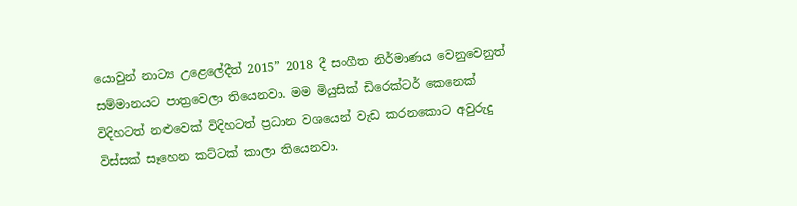යොවුන් නාට්‍ය උළෙලේදීත් 2015” 2018 දී සංගීත නිර්මාණය වෙනුවෙනුත් සම්මානයට පාත්‍රවෙලා තියෙනවා. මම මියුසික් ඩිරෙක්ටර් කෙනෙක් විදිහටත් නළුවෙක් විදිහටත් ප්‍රධාන වශයෙන් වැඩ කරනකොට අවුරුදු විස්සක් සෑහෙන කට්ටක් කාලා තියෙනවා.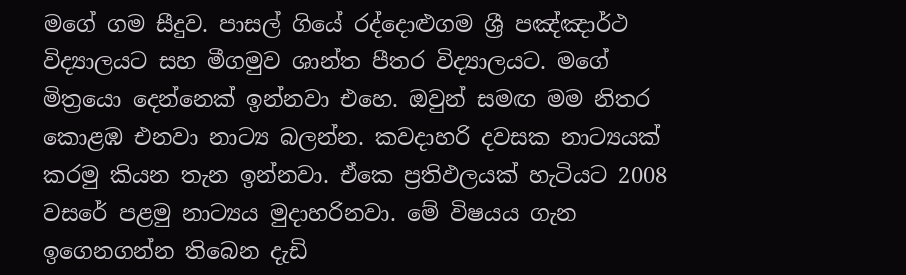මගේ ගම සීදුව. පාසල් ගියේ රද්දොළුගම ශ්‍රී පඤ්ඤාර්ථ විද්‍යාලයට සහ මීගමුව ශාන්ත පීතර විද්‍යාලයට. මගේ මිත්‍රයො දෙන්නෙක් ඉන්නවා එහෙ. ඔවුන් සමඟ මම නිතර කොළඹ එනවා නාට්‍ය බලන්න. කවදාහරි දවසක නාට්‍යයක් කරමු කියන තැන ඉන්නවා. ඒකෙ ප්‍රතිඵලයක් හැටියට 2008 වසරේ පළමු නාට්‍යය මුදාහරිනවා. මේ විෂයය ගැන ඉගෙනගන්න තිබෙන දැඩි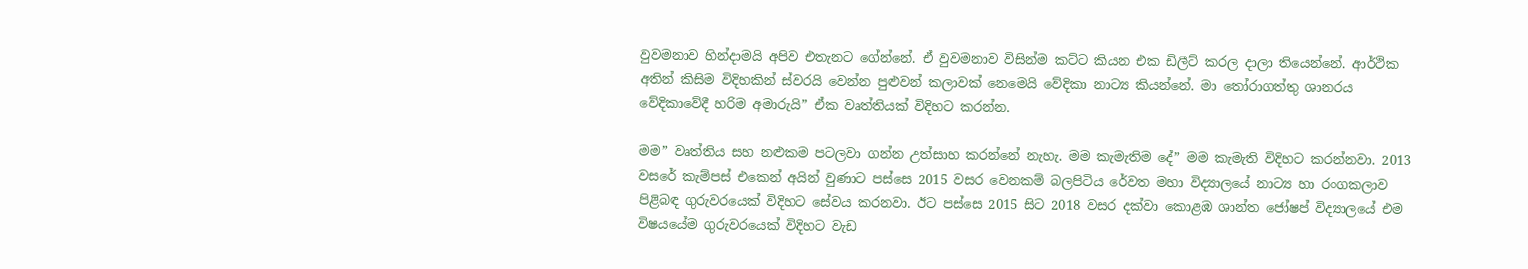වුවමනාව හින්දාමයි අපිව එතැනට ගේන්නේ. ඒ වුවමනාව විසින්ම කට්ට කියන එක ඩිලීට් කරල දාලා තියෙන්නේ. ආර්ථික අතින් කිසිම විදිහකින් ස්වරයි වෙන්න පුළුවන් කලාවක් නෙමෙයි වේදිකා නාට්‍ය කියන්නේ. මා තෝරාගත්තු ශානරය වේදිකාවේදී හරිම අමාරුයි” ඒක වෘත්තියක් විදිහට කරන්න.

මම” වෘත්තිය සහ නළුකම පටලවා ගන්න උත්සාහ කරන්නේ නැහැ. මම කැමැතිම දේ” මම කැමැති විදිහට කරන්නවා. 2013 වසරේ කැම්පස් එකෙන් අයින් වුණාට පස්සෙ 2015 වසර වෙනකම් බලපිටිය රේවත මහා විද්‍යාලයේ නාට්‍ය හා රංගකලාව පිළිබඳ ගුරුවරයෙක් විදිහට සේවය කරනවා. ඊට පස්සෙ 2015 සිට 2018 වසර දක්වා කොළඹ ශාන්ත ජෝෂප් විද්‍යාලයේ එම විෂයයේම ගුරුවරයෙක් විදිහට වැඩ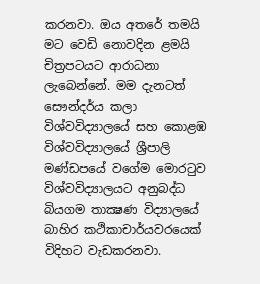කරනවා. ඔය අතරේ තමයි මට වෙඩි නොවදින ළමයි චිත්‍රපටයට ආරාධනා ලැබෙන්නේ. මම දැනටත් සෞන්දර්ය කලා විශ්වවිද්‍යාලයේ සහ කොළඹ විශ්වවිද්‍යාලයේ ශ්‍රීපාලි මණ්ඩපයේ වගේම මොරටුව විශ්වවිද්‍යාලයට අනුබද්ධ බියගම තාක්‍ෂණ විද්‍යාලයේ බාහිර කථිකාචාර්යවරයෙක් විදිහට වැඩකරනවා.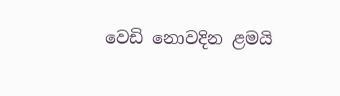වෙඩි නොවදින ළමයි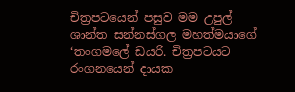චිත්‍රපටයෙන් පසුව මම උපුල් ශාන්ත සන්නස්ගල මහත්මයාගේ ‘තංගමලේ ඩයරි. චිත්‍රපටයට රංගනයෙන් දායක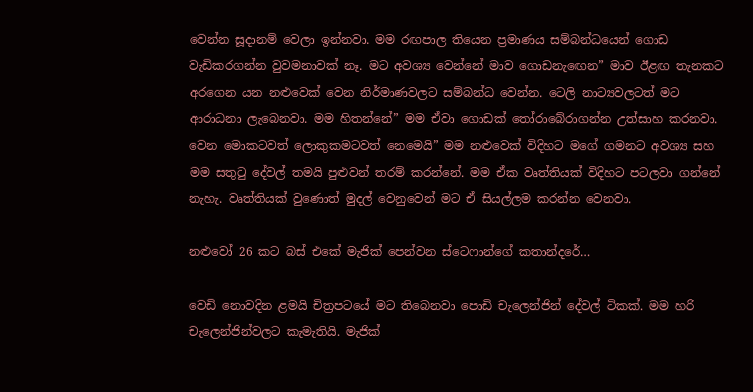වෙන්න සූදානම් වෙලා ඉන්නවා. මම රඟපාල තියෙන ප්‍රමාණය සම්බන්ධයෙන් ගොඩ වැඩිකරගන්න වුවමනාවක් නෑ. මට අවශ්‍ය වෙන්නේ මාව ගොඩනැඟෙන” මාව ඊළඟ තැනකට අරගෙන යන නළුවෙක් වෙන නිර්මාණවලට සම්බන්ධ වෙන්න. ටෙලි නාට්‍යවලටත් මට ආරාධනා ලැබෙනවා. මම හිතන්නේ” මම ඒවා ගොඩක් තෝරාබේරාගන්න උත්සාහ කරනවා. වෙන මොකටවත් ලොකුකමටවත් නෙමෙයි” මම නළුවෙක් විදිහට මගේ ගමනට අවශ්‍ය සහ මම සතුටු දේවල් තමයි පුළුවන් තරම් කරන්නේ. මම ඒක වෘත්තියක් විදිහට පටලවා ගන්නේ නැහැ. වෘත්තියක් වුණොත් මුදල් වෙනුවෙන් මට ඒ සියල්ලම කරන්න වෙනවා.

නළුවෝ 26 කට බස් එකේ මැජික් පෙන්වන ස්ටෙෆාන්ගේ කතාන්දරේ…

වෙඩි නොවදින ළමයි චිත්‍රපටයේ මට තිබෙනවා පොඩි චැලෙන්ජින් දේවල් ටිකක්. මම හරි චැලෙන්ජින්වලට කැමැතියි. මැජික්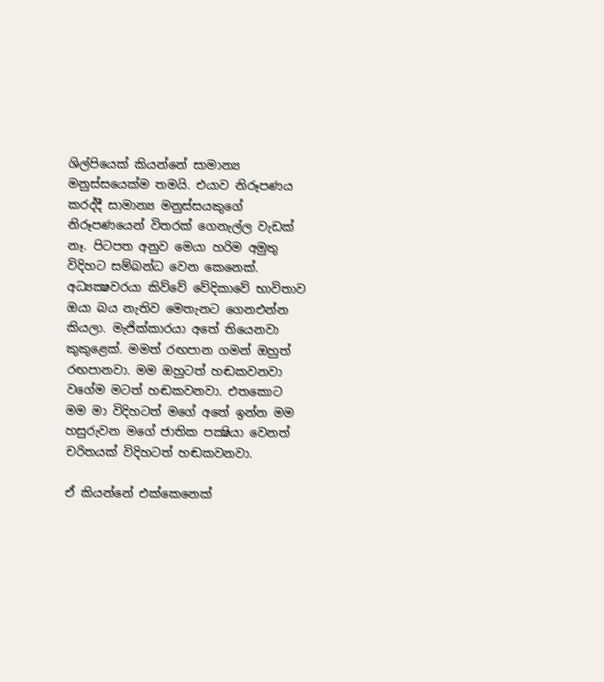ශිල්පියෙක් කියන්නේ සාමාන්‍ය මනුස්සයෙක්ම තමයි. එයාව නිරූපණය කරද්දී සාමාන්‍ය මනුස්සයකුගේ නිරූපණයෙන් විතරක් ගෙනැල්ල වැඩක් නෑ. පිටපත අනුව මෙයා හරිම අමුතු විදිහට සම්බන්ධ වෙන කෙනෙක්. අධ්‍යක්‍ෂවරයා කිව්වේ වේදිකාවේ භාවිතාව ඔයා බය නැතිව මෙතැනට ගෙනඑන්න කියලා. මැජික්කාරයා අතේ තියෙනවා කුකුළෙක්. මමත් රඟපාන ගමන් ඔහුත් රඟපානවා. මම ඔහුටත් හඬකවනවා වගේම මටත් හඬකවනවා. එතකොට මම මා විදිහටත් මගේ අතේ ඉන්න මම හසුරුවන මගේ ජාතික පක්‍ෂියා වෙනත් චරිතයක් විදිහටත් හඬකවනවා.

ඒ කියන්නේ එක්කෙනෙක්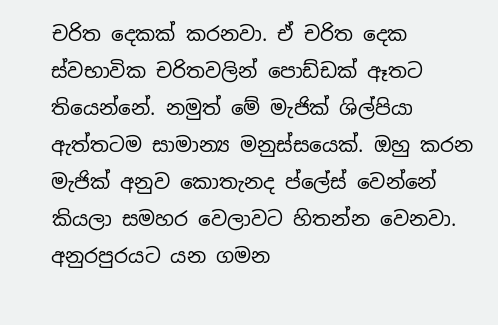චරිත දෙකක් කරනවා. ඒ චරිත දෙක ස්වභාවික චරිතවලින් පොඩ්ඩක් ඈතට තියෙන්නේ. නමුත් මේ මැජික් ශිල්පියා ඇත්තටම සාමාන්‍ය මනුස්සයෙක්. ඔහු කරන මැජික් අනුව කොතැනද ප්ලේස් වෙන්නේ කියලා සමහර වෙලාවට හිතන්න වෙනවා. අනුරපුරයට යන ගමන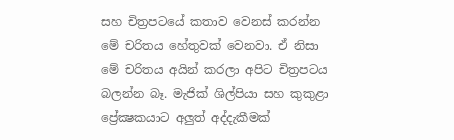සහ චිත්‍රපටයේ කතාව වෙනස් කරන්න මේ චරිතය හේතුවක් වෙනවා. ඒ නිසා මේ චරිතය අයින් කරලා අපිට චිත්‍රපටය බලන්න බෑ. මැජික් ශිල්පියා සහ කුකුළා ප්‍රේක්‍ෂකයාට අලුත් අද්දැකීමක්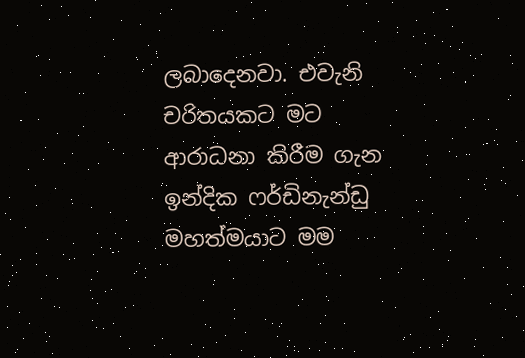ලබාදෙනවා. එවැනි චරිතයකට මට ආරාධනා කිරීම ගැන ඉන්දික ෆර්ඩිනැන්ඩු මහත්මයාට මම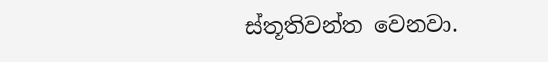ස්තූතිවන්ත වෙනවා.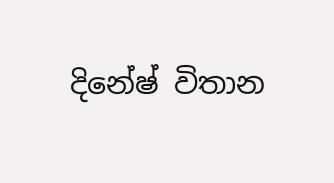දිනේෂ් විතාන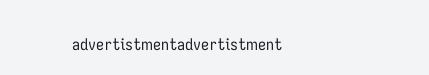advertistmentadvertistment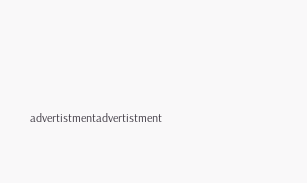advertistmentadvertistment